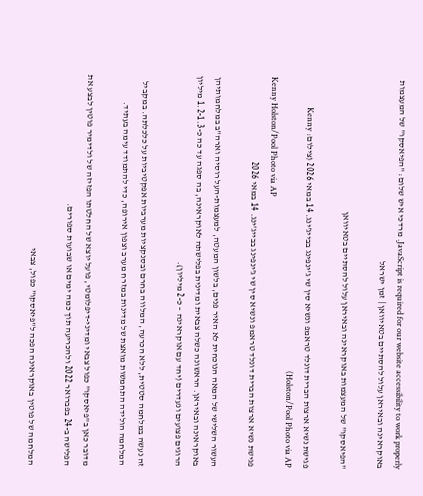JavaScript is required for our website accessibility to work properly. מרדכי איש שלום: "הפיאסקו" של המעצמות באוקראינה ובאיראן עלול להסתיים בטאיוואן | זמן ישראל

"הפיאסקו" של המעצמות באוקראינה ובאיראן עלול להסתיים בטאיוואן

פגישת נשיא ארצות הברית דונלד טראמפ ונשיא סין שי ג'ינפינג בבייג'ינג. 14 במאי 2026 (צילום: Kenny Holston/Pool Photo via AP)
Kenny Holston/Pool Photo via AP
פגישת נשיא ארצות הברית דונלד טראמפ ונשיא סין שי ג'ינפינג בבייג'ינג. 14 במאי 2026

העשור השלישי של המאה הנוכחית לא האיר פנים, בלשון המעטה, למעצמות-העל רוסיה וארה"ב במלחמותיהן באוקראינה ובאיראן. הראשונה כשלה צבאית ומדינית בפלישתה לאוקראינה, בה ספגה עד כה כ-1.2-1.3 מיליון הרוגים פצועים ונעדרים (יחד עם אוקראינה – כ-2 מיליון).

זה נעשה במלחמה סטטית, ללא הכרעה, המלווה בחרם ובסנקציות מערביות אפקטיביות על כלכלתה. במקביל המלחמה הולידה התחמשות מואצת של מדינות במזרח מערב וצפון אירופה, כדי להתמודד עימה בעתיד.

מדובר כאן ב"פיאסקו" כפול צבאי ומדיני-דיפלומטי, פועל יוצא של החלטתו הפזיזה של ולדימיר פוטין לבצע את הפלישה ב-24 בפברואר 2022 ולהכריעה תוך כמה ימים או שבועות ספורים.

המלחמה של פוטין באוקראינה הפכה ל"פיאסקו" כפול, צבאי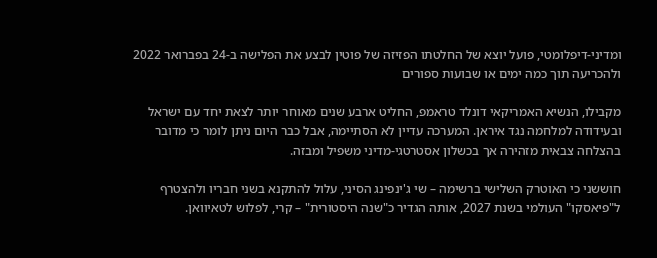ומדיני-דיפלומטי, פועל יוצא של החלטתו הפזיזה של פוטין לבצע את הפלישה ב-24 בפברואר 2022 ולהכריעה תוך כמה ימים או שבועות ספורים

מקבילו, הנשיא האמריקאי דונלד טראמפ, החליט ארבע שנים מאוחר יותר לצאת יחד עם ישראל ובעידודה למלחמה נגד איראן. המערכה עדיין לא הסתיימה, אבל כבר היום ניתן לומר כי מדובר בהצלחה צבאית מזהירה אך בכשלון אסטרטגי-מדיני משפיל ומבזה.

חוששני כי האוטרק השלישי ברשימה – שי ג'ינפינג הסיני, עלול להתקנא בשני חבריו ולהצטרף ל"פיאסקו" העולמי בשנת 2027, אותה הגדיר כ"שנה היסטורית" – קרי, לפלוש לטאיוואן.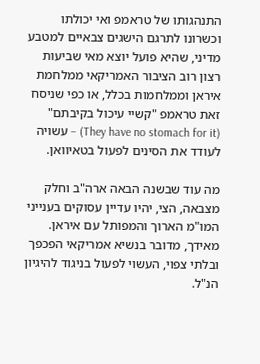התנהגותו של טראמפ ואי יכולתו וכשרונו לתרגם הישגים צבאיים למטבע מדיני, שהיא פועל יוצא מאי שביעות רצון רוב הציבור האמריקאי ממלחמת איראן וממלחמות בכלל, או כפי שניסח זאת טראמפ "קשיי עיכול בקיבתם" (They have no stomach for it) – עשויה לעודד את הסינים לפעול בטאיוואן.

מה עוד שבשנה הבאה ארה"ב וחלק מצבאה, הצי, יהיו עדיין עסוקים בענייני המו"מ הארוך והמפותל עם איראן. מאידך, מדובר בנשיא אמריקאי הפכפך ובלתי צפוי, העשוי לפעול בניגוד להיגיון הנ"ל.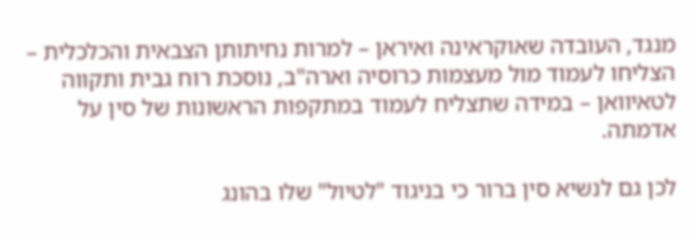מנגד, העובדה שאוקראינה ואיראן – למרות נחיתותן הצבאית והכלכלית – הצליחו לעמוד מול מעצמות כרוסיה וארה"ב, נוסכת רוח גבית ותקווה לטאיוואן – במידה שתצליח לעמוד במתקפות הראשונות של סין על אדמתה.

לכן גם לנשיא סין ברור כי בניגוד "לטיול" שלו בהונג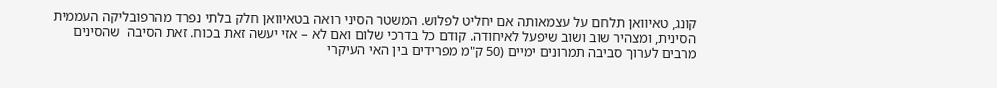קונג, טאיוואן תלחם על עצמאותה אם יחליט לפלוש. המשטר הסיני רואה בטאיוואן חלק בלתי נפרד מהרפובליקה העממית הסינית, ומצהיר שוב ושוב שיפעל לאיחודה. קודם כל בדרכי שלום ואם לא – אזי יעשה זאת בכוח. זאת הסיבה  שהסינים מרבים לערוך סביבה תמרונים ימיים (50 ק"מ מפרידים בין האי העיקרי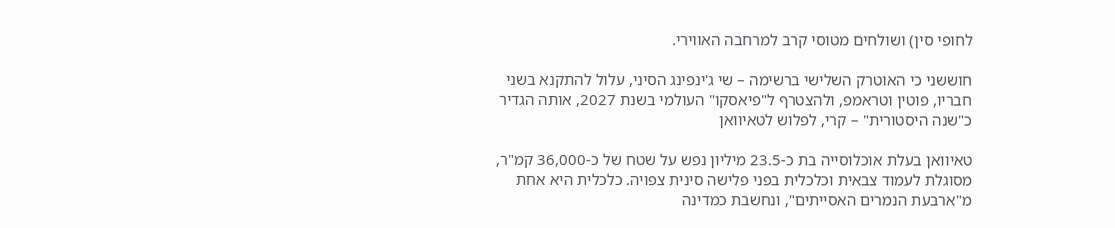לחופי סין) ושולחים מטוסי קרב למרחבה האווירי.

חוששני כי האוטרק השלישי ברשימה – שי ג'ינפינג הסיני, עלול להתקנא בשני חבריו, פוטין וטראמפ, ולהצטרף ל"פיאסקו" העולמי בשנת 2027, אותה הגדיר כ"שנה היסטורית" – קרי, לפלוש לטאיוואן

טאיוואן בעלת אוכלוסייה בת כ-23.5 מיליון נפש על שטח של כ-36,000 קמ"ר, מסוגלת לעמוד צבאית וכלכלית בפני פלישה סינית צפויה. כלכלית היא אחת מ"ארבעת הנמרים האסייתים", ונחשבת כמדינה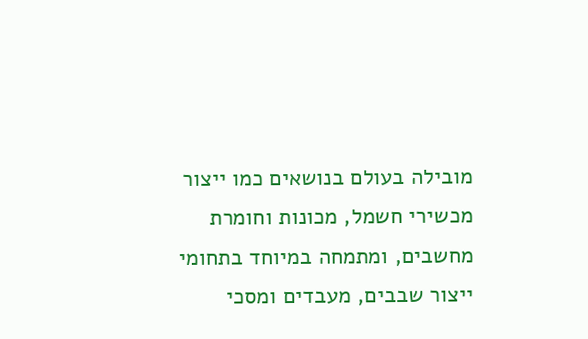מובילה בעולם בנושאים כמו ייצור מכשירי חשמל, מכונות וחומרת מחשבים, ומתמחה במיוחד בתחומי ייצור שבבים, מעבדים ומסכי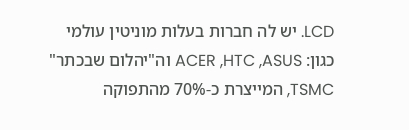LCD. יש לה חברות בעלות מוניטין עולמי כגון: ACER ,HTC ,ASUS וה"יהלום שבכתר" TSMC, המייצרת כ-70% מהתפוקה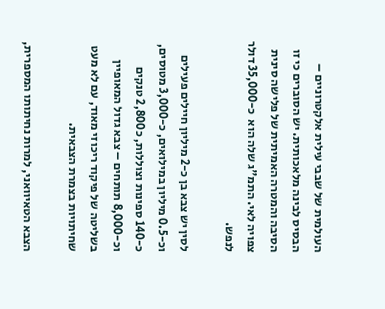העולמית של שבבי עילית אלקטרוניים – הבסיס לבינה מלאכותית. יש הסוברים כי זו הסיבה והמטרה האמיתית של פלישה סינית צפויה לאי. התמ"ג שלה הוא  כ-35,000 דולר לנפש.

לסין יש צבא בן כ-2 מיליון חיילים פעילים וכ-0.5 מיליון במילואים, כ-3,000 מטוסים, כ-140 ספינות וצוללות, כ2,800 טנקים וכ-8,000 תותחים – צבא גדול המאופיין בשליטה של פיקוד ריכוזי מאוד, עם לא מעט שחיתויות בצמרת הצבאית.

הצבא הטאיוואני, למרות נחיתותו המספרית,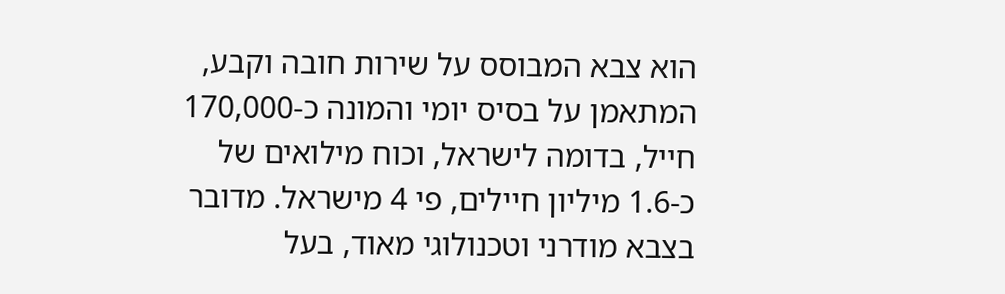הוא צבא המבוסס על שירות חובה וקבע, המתאמן על בסיס יומי והמונה כ-170,000 חייל, בדומה לישראל, וכוח מילואים של כ-1.6 מיליון חיילים, פי 4 מישראל. מדובר בצבא מודרני וטכנולוגי מאוד, בעל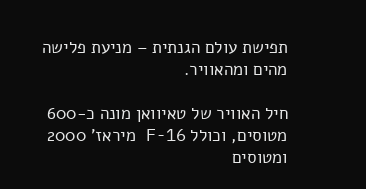תפישת עולם הגנתית – מניעת פלישה מהים ומהאוויר.

חיל האוויר של טאיוואן מונה כ-600 מטוסים, וכולל F-16 מיראז' 2000 ומטוסים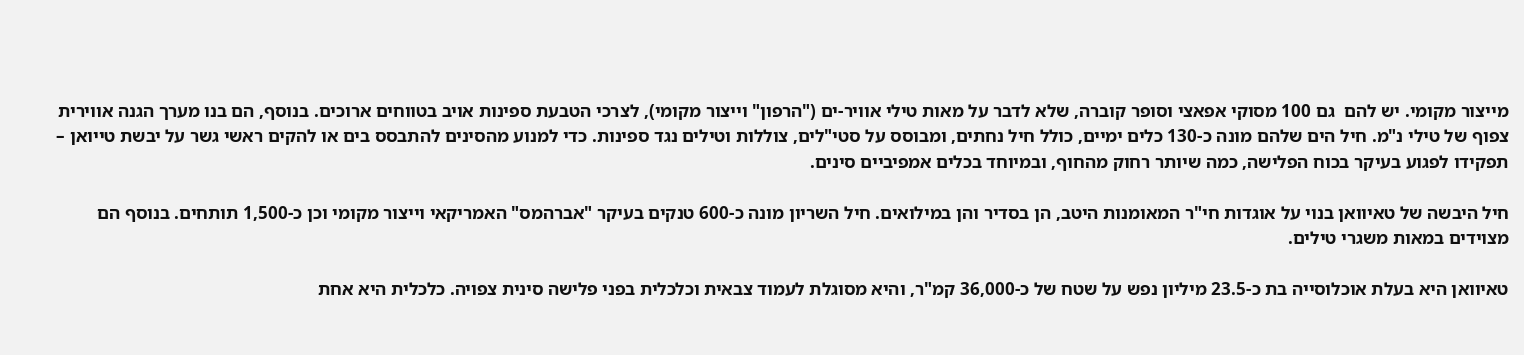מייצור מקומי. יש להם  גם 100 מסוקי אפאצי וסופר קוברה, שלא לדבר על מאות טילי אוויר-ים ("הרפון" וייצור מקומי), לצרכי הטבעת ספינות אויב בטווחים ארוכים. בנוסף, הם בנו מערך הגנה אווירית צפוף של טילי נ"מ. חיל הים שלהם מונה כ-130 כלים ימיים, כולל חיל נחתים, ומבוסס על סטי"לים, צוללות וטילים נגד ספינות. כדי למנוע מהסינים להתבסס בים או להקים ראשי גשר על יבשת טייואן – תפקידו לפגוע בעיקר בכוח הפלישה, כמה שיותר רחוק מהחוף, ובמיוחד בכלים אמפיביים סינים.

חיל היבשה של טאיוואן בנוי על אוגדות חי"ר המאומנות היטב, הן בסדיר והן במילואים. חיל השריון מונה כ-600 טנקים בעיקר "אברהמס" האמריקאי וייצור מקומי וכן כ-1,500 תותחים. בנוסף הם מצוידים במאות משגרי טילים.

טאיוואן היא בעלת אוכלוסייה בת כ-23.5 מיליון נפש על שטח של כ-36,000 קמ"ר, והיא מסוגלת לעמוד צבאית וכלכלית בפני פלישה סינית צפויה. כלכלית היא אחת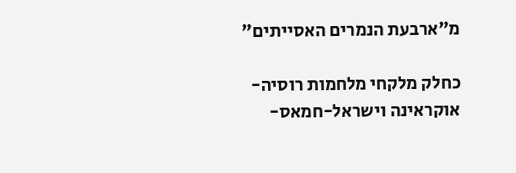מ"ארבעת הנמרים האסייתים"

כחלק מלקחי מלחמות רוסיה-אוקראינה וישראל-חמאס-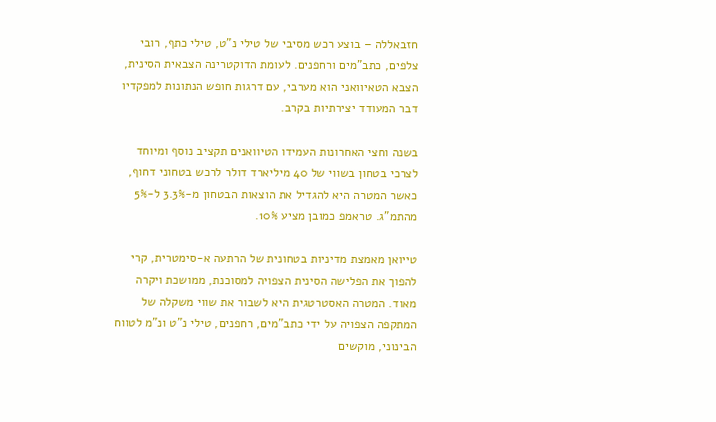חזבאללה – בוצע רכש מסיבי של טילי נ"ט, טילי כתף, רובי צלפים, כתב"מים ורחפנים. לעומת הדוקטרינה הצבאית הסינית, הצבא הטאיוואני הוא מערבי, עם דרגות חופש הנתונות למפקדיו דבר המעודד יצירתיות בקרב.

בשנה וחצי האחרונות העמידו הטיוואנים תקציב נוסף ומיוחד לצרכי בטחון בשווי של 40 מיליארד דולר לרכש בטחוני דחוף, כאשר המטרה היא להגדיל את הוצאות הבטחון מ-3.3% ל-5% מהתמ"ג. טראמפ כמובן מציע 10%.

טייואן מאמצת מדיניות בטחונית של הרתעה א-סימטרית, קרי להפוך את הפלישה הסינית הצפויה למסוכנת, ממושכת ויקרה מאוד. המטרה האסטרטגית היא לשבור את שווי משקלה של המתקפה הצפויה על ידי כתב"מים, רחפנים, טילי נ"ט ונ"מ לטווח הבינוני, מוקשים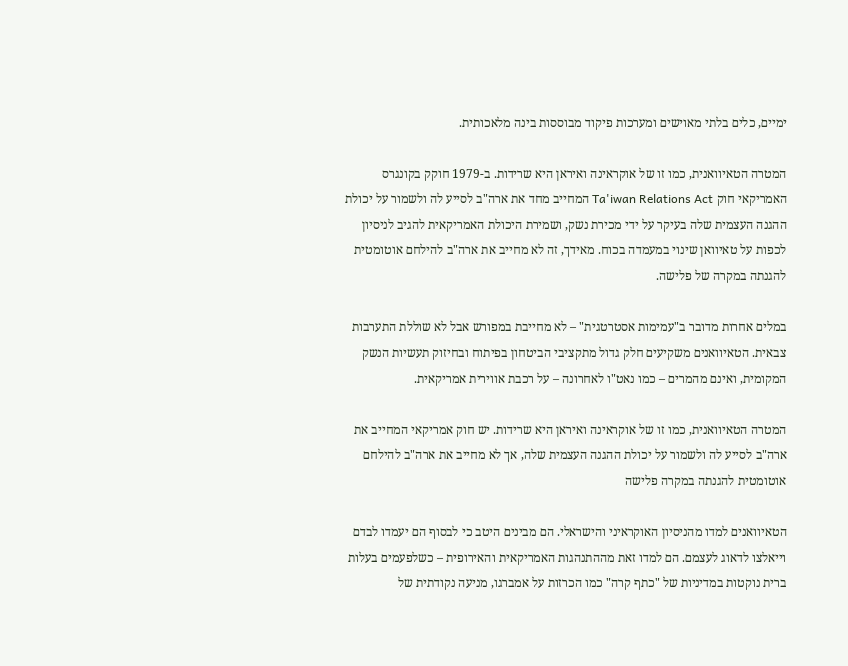ימיים, כלים בלתי מאוישים ומערכות פיקוד מבוססות בינה מלאכותית.

המטרה הטאיוואנית, כמו זו של אוקראינה ואיראן היא שרידות. ב-1979 חוקק בקונגרס האמריקאי חוק Ta'iwan Relations Act המחייב מחד את ארה"ב לסייע לה ולשמור על יכולת ההגנה העצמית שלה בעיקר על ידי מכירת נשק, ושמירת היכולת האמריקאית להגיב לניסיון לכפות על טאיוואן שינוי במעמדה בכוח. מאידך, זה לא מחייב את ארה"ב להילחם אוטומטית להגנתה במקרה של פלישה.

במלים אחרות מדובר ב"עמימות אסטרטגית" – לא מחייבת במפורש אבל לא שוללת התערבות צבאית. הטאיוואנים משקיעים חלק גדול מתקציבי הביטחון בפיתוח ובחיזוק תעשיות הנשק המקומית, ואינם מהמרים – כמו נאט"ו לאחרונה – על רכבת אווירית אמריקאית.

המטרה הטאיוואנית, כמו זו של אוקראינה ואיראן היא שרידות. יש חוק אמריקאי המחייב את ארה"ב לסייע לה ולשמור על יכולת ההגנה העצמית שלה, אך לא מחייב את ארה"ב להילחם אוטומטית להגנתה במקרה פלישה

הטאיוואנים למדו מהניסיון האוקראיני והישראלי. הם מבינים היטב כי לבסוף הם יעמדו לבדם וייאלצו לדאוג לעצמם. הם למדו זאת מההתנהגות האמריקאית והאירופית – כשלפעמים בעלות ברית נוקטות במדיניות של "כתף קרה" כמו הכרזות על אמברגו, מניעה נקודתית של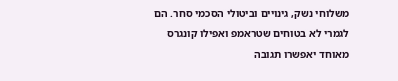משלוחי נשק, גינויים וביטולי הסכמי סחר. הם לגמרי לא בטוחים שטראמפ ואפילו קונגרס מאוחד יאפשרו תגובה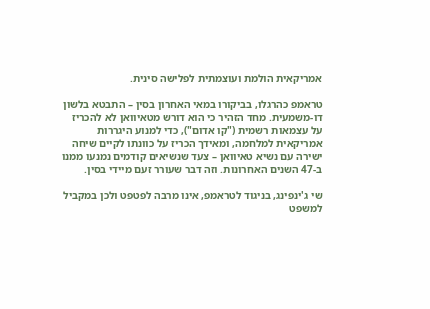אמריקאית הולמת ועוצמתית לפלישה סינית.

טראמפ כהרגלו, בביקורו במאי האחרון בסין – התבטא בלשון דו-משמעית. מחד הזהיר כי הוא דורש מטאיוואן לא להכריז על עצמאות רשמית ("קו אדום"), כדי למנוע היגררות אמריקאית למלחמה, ומאידך הכריז על כוונתו לקיים שיחה ישירה עם נשיא טאיוואן – צעד שנשיאים קודמים נמנעו ממנו ב-47 השנים האחרונות. וזה דבר שעורר זעם מיידי בסין.

שי ג'ינפינג, בניגוד לטראמפ, אינו מרבה לפטפט ולכן במקביל למשפט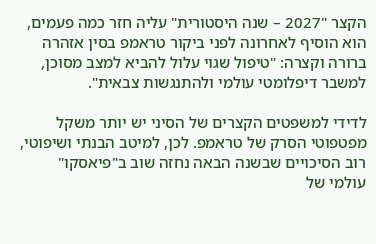הקצר "2027 – שנה היסטורית" עליה חזר כמה פעמים, הוא הוסיף לאחרונה לפני ביקור טראמפ בסין אזהרה ברורה וקצרה: "טיפול שגוי עלול להביא למצב מסוכן, למשבר דיפלומטי עולמי ולהתנגשות צבאית".

לדידי למשפטים הקצרים של הסיני יש יותר משקל מפטפוטי הסרק של טראמפ. לכן, למיטב הבנתי ושיפוטי, רוב הסיכויים שבשנה הבאה נחזה שוב ב"פיאסקו" עולמי של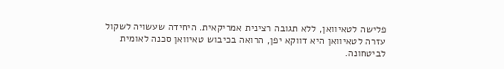פלישה לטאיוואן, ללא תגובה רצינית אמריקאית. היחידה שעשויה לשקול עזרה לטאיוואן היא דווקא יפן, הרואה בכיבוש טאיוואן סכנה לאומית לביטחונה.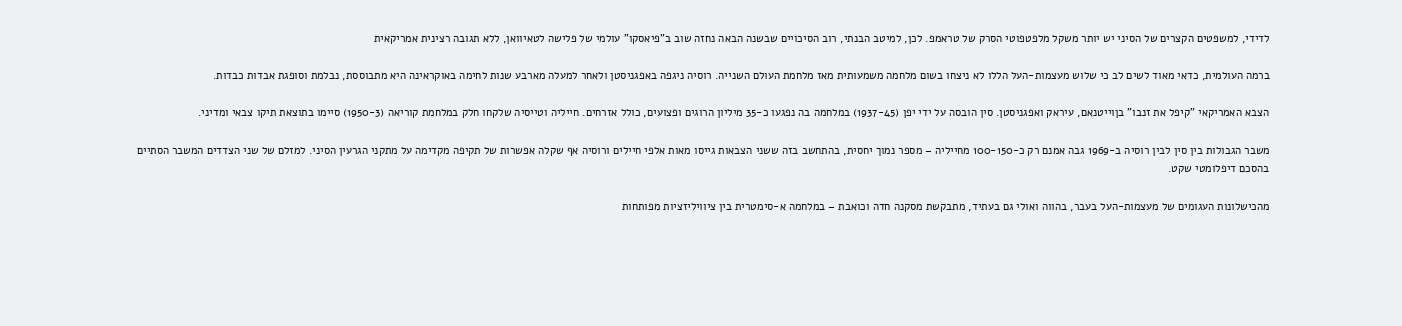לדידי, למשפטים הקצרים של הסיני יש יותר משקל מלפטפוטי הסרק של טראמפ. לכן, למיטב הבנתי, רוב הסיכויים שבשנה הבאה נחזה שוב ב"פיאסקו" עולמי של פלישה לטאיוואן, ללא תגובה רצינית אמריקאית

ברמה העולמית, כדאי מאוד לשים לב כי שלוש מעצמות-העל הללו לא ניצחו בשום מלחמה משמעותית מאז מלחמת העולם השנייה. רוסיה ניגפה באפגניסטן ולאחר למעלה מארבע שנות לחימה באוקראינה היא מתבוססת, נבלמת וסופגת אבדות כבדות.

הצבא האמריקאי "קיפל את זנבו" בןוייטנאם, עיראק ואפגניסטן. סין הובסה על ידי יפן (1937-45) במלחמה בה נפגעו כ-35 מיליון הרוגים ופצועים, כולל אזרחים. חייליה וטייסיה שלקחו חלק במלחמת קוריאה (1950-3) סיימו בתוצאת תיקו צבאי ומדיני.

משבר הגבולות בין סין לבין רוסיה ב-1969 גבה אמנם רק כ-100-150 מחייליה – מספר נמוך יחסית, בהתחשב בזה ששני הצבאות גייסו מאות אלפי חיילים ורוסיה אף שקלה אפשרות של תקיפה מקדימה על מתקני הגרעין הסיני. למזלם של שני הצדדים המשבר הסתיים בהסכם דיפלומטי שקט.

מהכישלונות העגומים של מעצמות-העל בעבר, בהווה ואולי גם בעתיד, מתבקשת מסקנה חדה וכואבת – במלחמה א-סימטרית בין ציוויליזציות מפותחות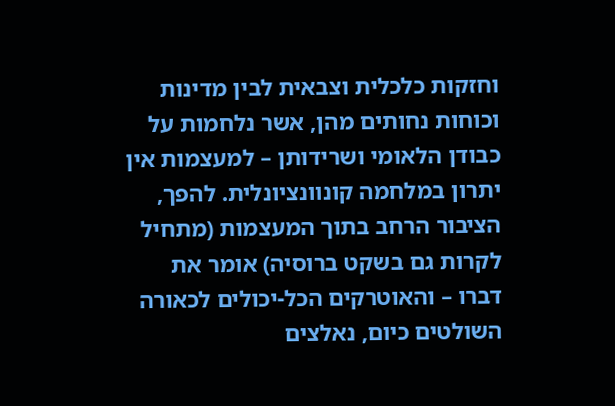וחזקות כלכלית וצבאית לבין מדינות וכוחות נחותים מהן, אשר נלחמות על כבודן הלאומי ושרידותן – למעצמות אין יתרון במלחמה קונוונציונלית. להפך, הציבור הרחב בתוך המעצמות (מתחיל לקרות גם בשקט ברוסיה) אומר את דברו – והאוטרקים הכל-יכולים לכאורה השולטים כיום, נאלצים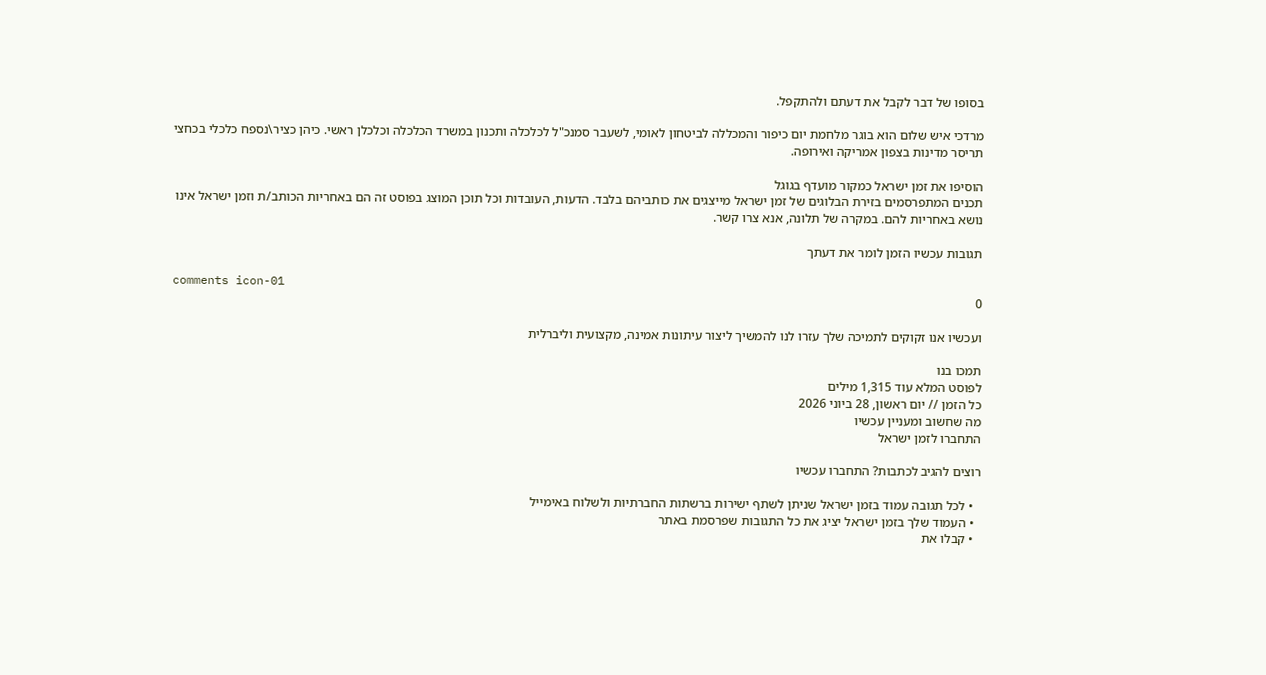בסופו של דבר לקבל את דעתם ולהתקפל.

מרדכי איש שלום הוא בוגר מלחמת יום כיפור והמכללה לביטחון לאומי, לשעבר סמנכ"ל לכלכלה ותכנון במשרד הכלכלה וכלכלן ראשי. כיהן כציר\נספח כלכלי בכחצי תריסר מדינות בצפון אמריקה ואירופה.

הוסיפו את זמן ישראל כמקור מועדף בגוגל
תכנים המתפרסמים בזירת הבלוגים של זמן ישראל מייצגים את כותביהם בלבד. הדעות, העובדות וכל תוכן המוצג בפוסט זה הם באחריות הכותב/ת וזמן ישראל אינו נושא באחריות להם. במקרה של תלונה, אנא צרו קשר.

תגובות עכשיו הזמן לומר את דעתך

comments icon-01
0

ועכשיו אנו זקוקים לתמיכה שלך עזרו לנו להמשיך ליצור עיתונות אמינה, מקצועית וליברלית

תמכו בנו
לפוסט המלא עוד 1,315 מילים
כל הזמן // יום ראשון, 28 ביוני 2026
מה שחשוב ומעניין עכשיו
התחברו לזמן ישראל

רוצים להגיב לכתבות? התחברו עכשיו

  • לכל תגובה עמוד בזמן ישראל שניתן לשתף ישירות ברשתות החברתיות ולשלוח באימייל
  • העמוד שלך בזמן ישראל יציג את כל התגובות שפרסמת באתר
  • קבלו את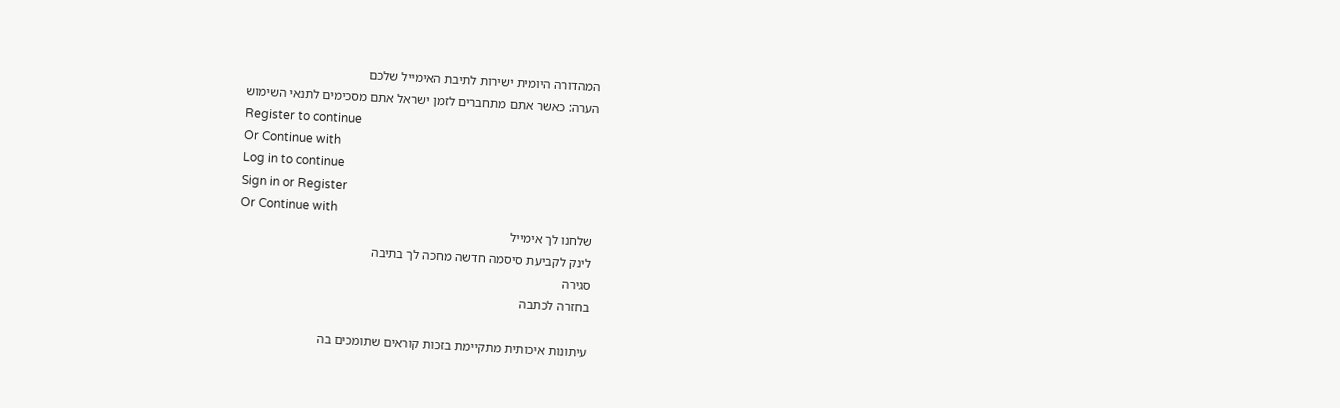המהדורה היומית ישירות לתיבת האימייל שלכם
הערה: כאשר אתם מתחברים לזמן ישראל אתם מסכימים לתנאי השימוש
Register to continue
Or Continue with
Log in to continue
Sign in or Register
Or Continue with
שלחנו לך אימייל
לינק לקביעת סיסמה חדשה מחכה לך בתיבה
סגירה
בחזרה לכתבה

עיתונות איכותית מתקיימת בזכות קוראים שתומכים בה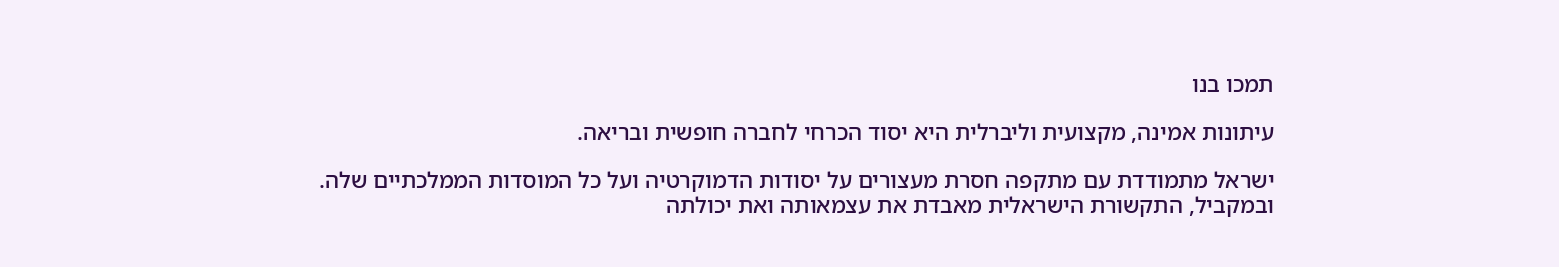תמכו בנו

עיתונות אמינה, מקצועית וליברלית היא יסוד הכרחי לחברה חופשית ובריאה.

ישראל מתמודדת עם מתקפה חסרת מעצורים על יסודות הדמוקרטיה ועל כל המוסדות הממלכתיים שלה. ובמקביל, התקשורת הישראלית מאבדת את עצמאותה ואת יכולתה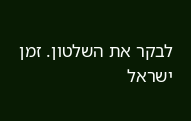לבקר את השלטון. זמן ישראל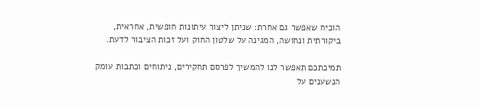הוכיח שאפשר גם אחרת: שניתן ליצור עיתונות חופשית, אחראית, ביקורתית ונחושה, המגינה על שלטון החוק ועל זכות הציבור לדעת.

תמיכתכם תאפשר לנו להמשיך לפרסם תחקירים, ניתוחים וכתבות עומק הנשענים על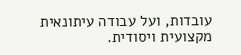עובדות, ועל עבודה עיתונאית מקצועית ויסודית.